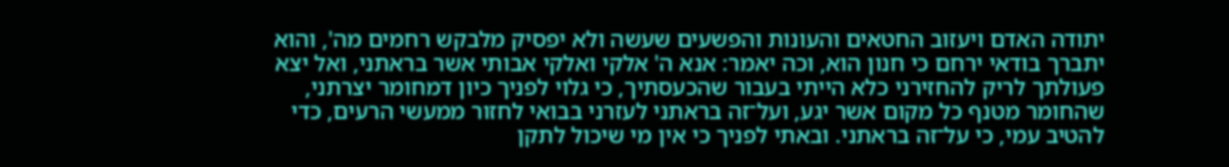יתודה האדם ויעזוב החטאים והעונות והפשעים שעשה ולא יפסיק מלבקש רחמים מה', והוא יתברך בודאי ירחם כי חנון הוא, וכה יאמר: אנא ה' אלקי ואלקי אבותי אשר בראתני, ואל יצא פעולתך לריק להחזירני כלא הייתי בעבור שהכעסתיך, כי גלוי לפניך כיון דמחומר יצרתני, שהחומר מטנף כל מקום אשר יגע, ועל־זה בראתני לעזרני בבואי לחזור ממעשי הרעים, כדי להטיב עמי, כי על־זה בראתני. ובאתי לפניך כי אין מי שיכול לתקן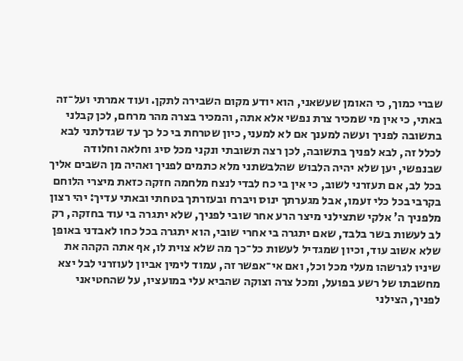שברי כמוך, כי האומן שעשאני, הוא יודע מקום השבירה לתקן. ועוד אמרתי ועל־זה באתי, כי אין מי שמכיר צרת נפשי אלא אתה, והמכיר בצרה מהר מרחם, לכן קבלני בתשובה לפניך ועשה למענך אם לא למעני, כיון שטרחת בי כל כך עד שגדלתני לבא לכלל זה, לבא לפניך בתשובה, לכן רצה תשובתי ונקני מכל סיג וחלאה וחלודה שבנפשי, יען שלא יהיה הלבוש שהלבשתני מלא כתמים לפניך ואהיה מן השבים אליך בכל לב, אם תעזרני לשוב, כי אין בי כח לבדי לנצח מלחמה חזקה כזאת מיצרי הלוחם בקרבי בכל כלי זעמו, אבל מגערתך ינוס ויברח ובעזרתך בטחתי ובאתי עדיך: יהי רצון מלפניך ה' אלקי שתצילני מיצר הרע אחר שובי לפניך, שלא יתגרה בי עוד בחזקה, רק לב לעשות בשר בלבד, שאם יתגרה בי אחרי שובי, הוא יתגרה בכל כחו לאבדני באופן שלא אשוב עוד, וכיון שמגדיל לעשות כל־כך מה שלא צוית לו, אף אתה הקהה את שיניו לגרשהו מעלי מכל וכל, ואם אי־אפשר זה, עמוד לימין אביון לעוזרני לבל יצא מחשבתו של רשע בפועל, ומכל צרה וצוקה שהביא עלי במועציו, על שהחטיאני לפניך, הצילני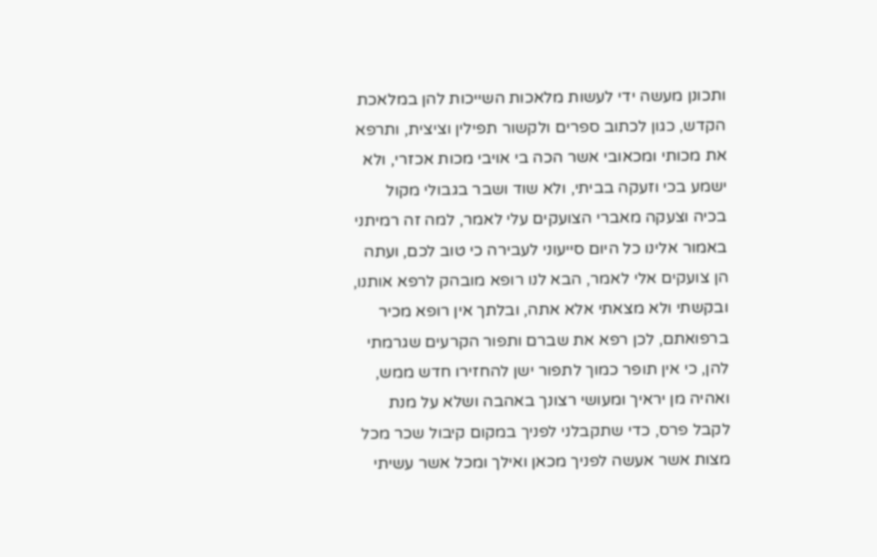ותכונן מעשה ידי לעשות מלאכות השייכות להן במלאכת הקדש, כגון לכתוב ספרים ולקשור תפילין וציצית, ותרפא את מכותי ומכאובי אשר הכה בי אויבי מכות אכזרי, ולא ישמע בכי וזעקה בביתי, ולא שוד ושבר בגבולי מקול בכיה וצעקה מאברי הצועקים עלי לאמר, למה זה רמיתני באמור אלינו כל היום סייעוני לעבירה כי טוב לכם, ועתה הן צועקים אלי לאמר, הבא לנו רופא מובהק לרפא אותנו, ובקשתי ולא מצאתי אלא אתה, ובלתך אין רופא מכיר ברפואתם, לכן רפא את שברם ותפור הקרעים שגרמתי להן, כי אין תופר כמוך לתפור ישן להחזירו חדש ממש, ואהיה מן יראיך ומעושי רצונך באהבה ושלא על מנת לקבל פרס, כדי שתקבלני לפניך במקום קיבול שכר מכל מצות אשר אעשה לפניך מכאן ואילך ומכל אשר עשיתי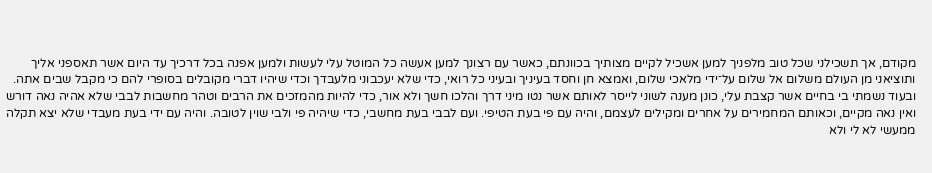מקודם, אך תשכילני שכל טוב מלפניך למען אשכיל לקיים מצותיך בכוונתם, כאשר עם רצונך למען אעשה כל המוטל עלי לעשות ולמען אפנה בכל דרכיך עד היום אשר תאספני אליך ותוציאני מן העולם משלום אל שלום על־ידי מלאכי שלום, ואמצא חן וחסד בעיניך ובעיני כל רואי, כדי שלא יעכבוני מלעבדך וכדי שיהיו דברי מקובלים בסופרי להם כי מקבל שבים אתה. ובעוד נשמתי בי בחיים אשר קצבת עלי, כונן מענה לשוני לייסר לאותם אשר נטו מיני דרך והלכו חשך ולא אור, כדי להיות מהמזכים את הרבים וטהר מחשבות לבבי שלא אהיה נאה דורש ואין נאה מקיים, וכאותם המחמירים על אחרים ומקילים לעצמם, והיה עם פי בעת הטיפי. ועם לבבי בעת מחשבי, כדי שיהיה פי ולבי שוין לטובה. והיה עם ידי בעת מעבדי שלא יצא תקלה ממעשי לא לי ולא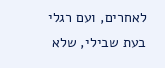לאחרים, ועם רגלי בעת שבילי, שלא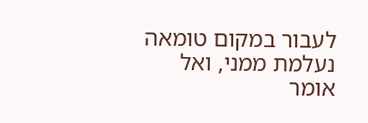לעבור במקום טומאה נעלמת ממני, ואל אומר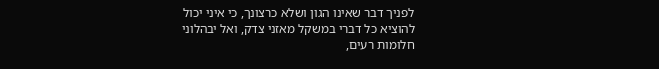לפניך דבר שאינו הגון ושלא כרצונך, כי איני יכול להוציא כל דברי במשקל מאזני צדק, ואל יבהלוני חלומות רעים,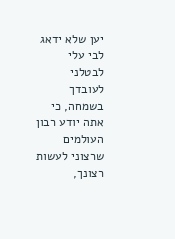יען שלא ידאג לבי עלי לבטלני לעובדך בשמחה, כי אתה יודע רבון העולמים שרצוני לעשות רצונך,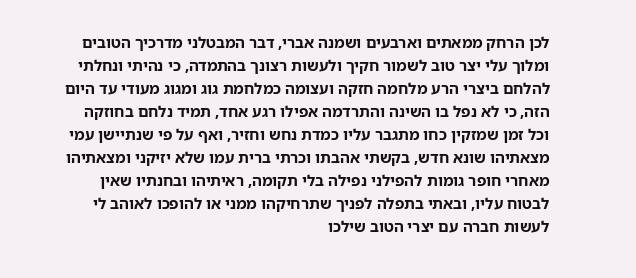לכן הרחק ממאתים וארבעים ושמנה אברי, דבר המבטלני מדרכיך הטובים ומלוך עלי יצר טוב לשמור חקיך ולעשות רצונך בהתמדה, כי נהיתי ונחלתי להלחם ביצרי הרע מלחמה חזקה ועצומה כמלחמת גוג ומגוג מעודי עד היום הזה, כי לא נפל בו השינה והתרדמה אפילו רגע אחד, תמיד נלחם בחוזקה וכל זמן שמזקין כחו מתגבר עליו כמדת נחש וחזיר, ואף על פי שנתיישן עמי מצאתיהו שונא חדש, בקשתי אהבתו וכרתי ברית עמו שלא יזיקני ומצאתיהו מאחרי חופר גומות להפילני נפילה בלי תקומה, ראיתיהו ובחנתיו שאין לבטוח עליו, ובאתי בתפלה לפניך שתרחיקהו ממני או להופכו לאוהב לי לעשות חברה עם יצרי הטוב שילכו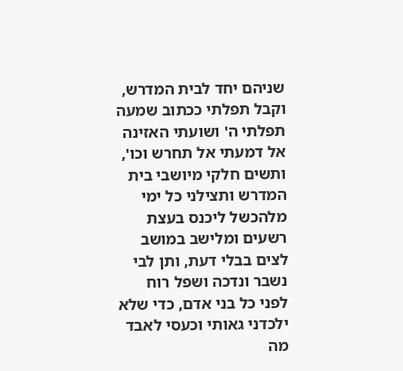שניהם יחד לבית המדרש, וקבל תפלתי ככתוב שמעה תפלתי ה' ושועתי האזינה אל דמעתי אל תחרש וכו', ותשים חלקי מיושבי בית המדרש ותצילני כל ימי מלהכשל ליכנס בעצת רשעים ומלישב במושב לצים בבלי דעת, ותן לבי נשבר ונדכה ושפל רוח לפני כל בני אדם, כדי שלא ילכדני גאותי וכעסי לאבד מה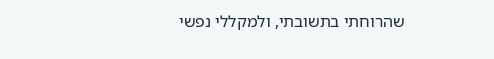שהרוחתי בתשובתי, ולמקללי נפשי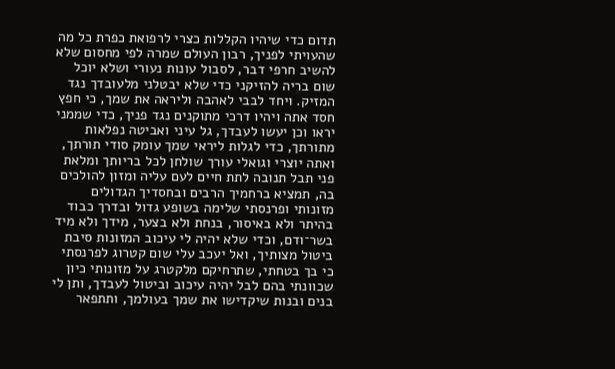תדום כדי שיהיו הקללות כצרי לרפואת כפרת כל מה שהעויתי לפניך, רבון העולם שמרה לפי מחסום שלא להשיב חרפי דבר, לסבול עונות נעורי ושלא יוכל שום בריה להזיקני כדי שלא יבטלני מלעובדך נגד המזיק. ויחד לבבי לאהבה וליראה את שמך, כי חפץ חסד אתה ויהיו דרכי מתוקנים נגד פניך, כדי שממני יראו וכן יעשו לעבדך, גל עיני ואביטה נפלאות מתורתך, כדי לגלות ליראי שמך עומק סודי תורתך, ואתה יוצרי וגואלי עורך שולחן לכל בריותך ומלאת פני תבל תנובה לתת חיים לעם עליה ומזון להולכים בה, תמציא ברחמיך הרבים ובחסדיך הגדולים מזונותי ופרנסתי שלימה בשופע גדול ובדרך כבוד בהיתר ולא באיסור, בנחת ולא בצער, מידך ולא מיד בשר־ודם, וכדי שלא יהיה לי עיכוב המזונות סיבת ביטול מצותיך, ואל יעכב עלי שום קטרוג לפרנסתי כי בך בטחתי, שתרחיקם מלקטרג על מזונותי כיון שכוונתי בהם לבל יהיה עיכוב וביטול לעבדך, ותן לי בנים ובנות שיקדישו את שמך בעולמך, ותתפאר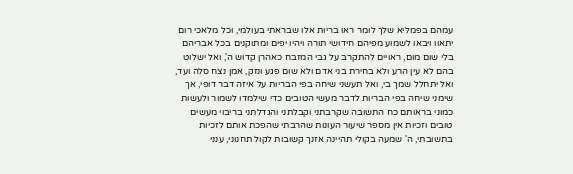עמהם בפמליא שלך לומר ראו בריות אלו שבראתי בעולמי, וכל מלאכי רום יתאוו ויבאו לשמוע מפיהם חידושי תורה ויהיו יפים ומתוקנים בכל אבריהם בלי שום מום, ראויים להתקרב על גבי המזבח כאהרן קדוש ה', ואל ישלוט בהם לא עין הרע ולא בחירת בני אדם ולא שום פגע ונזק, אמן נצח סלה ועד, ואל יתחלל שמך בי, ואל תעשני שיחה בפי הבריות על איזה דבר דופי, אך שימני שיחה בפי הבריות לדבר מעשי הטובים כדי שילמדו לשמור ולעשות כמוני בראותם כח התשובה שקרבתני וקבלתני והגדלתני בריבוי מעשים טובים וזכיות אין מספר שיעור העונות שהרבתי שהפכת אותם לזכיות בתשובתי, ה' שמעה בקולי תהיינה אזנך קשובות לקול תחנוני, ענני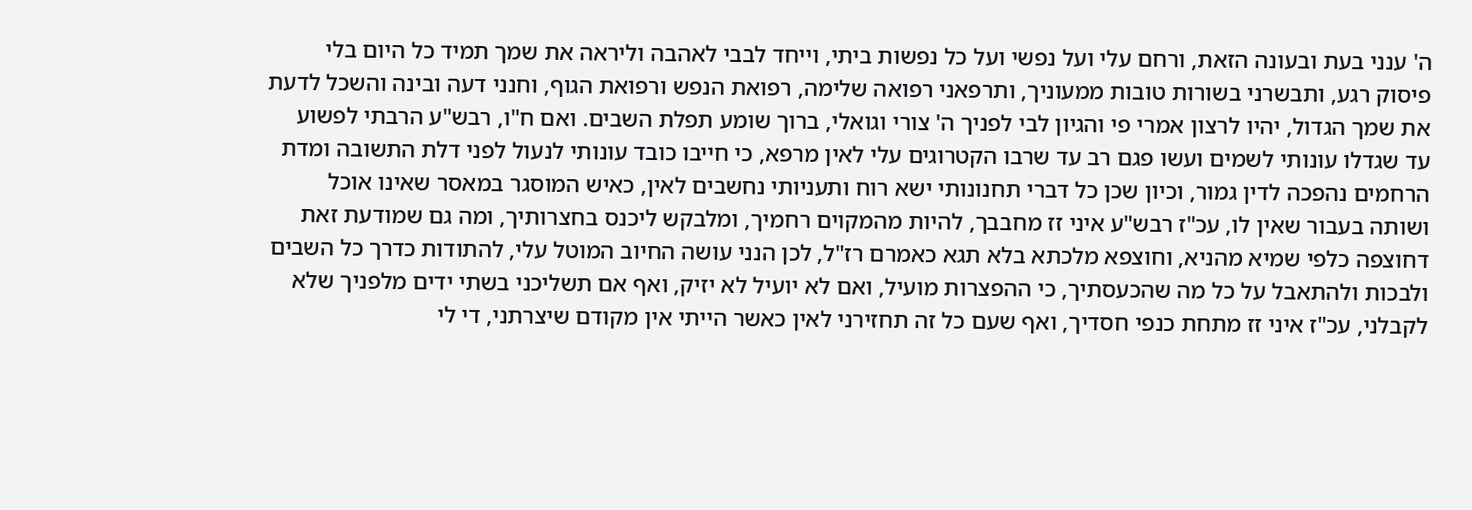ה' ענני בעת ובעונה הזאת, ורחם עלי ועל נפשי ועל כל נפשות ביתי, וייחד לבבי לאהבה וליראה את שמך תמיד כל היום בלי פיסוק רגע, ותבשרני בשורות טובות ממעוניך, ותרפאני רפואה שלימה, רפואת הנפש ורפואת הגוף, וחנני דעה ובינה והשכל לדעת את שמך הגדול, יהיו לרצון אמרי פי והגיון לבי לפניך ה' צורי וגואלי, ברוך שומע תפלת השבים. ואם ח"ו, רבש"ע הרבתי לפשוע עד שגדלו עונותי לשמים ועשו פגם רב עד שרבו הקטרוגים עלי לאין מרפא, כי חייבו כובד עונותי לנעול לפני דלת התשובה ומדת הרחמים נהפכה לדין גמור, וכיון שכן כל דברי תחנונותי ישא רוח ותעניותי נחשבים לאין, כאיש המוסגר במאסר שאינו אוכל ושותה בעבור שאין לו, עכ"ז רבש"ע איני זז מחבבך, להיות מהמקוים רחמיך, ומלבקש ליכנס בחצרותיך, ומה גם שמודעת זאת דחוצפה כלפי שמיא מהניא, וחוצפא מלכתא בלא תגא כאמרם רז"ל, לכן הנני עושה החיוב המוטל עלי, להתודות כדרך כל השבים ולבכות ולהתאבל על כל מה שהכעסתיך, כי ההפצרות מועיל, ואם לא יועיל לא יזיק, ואף אם תשליכני בשתי ידים מלפניך שלא לקבלני, עכ"ז איני זז מתחת כנפי חסדיך, ואף שעם כל זה תחזירני לאין כאשר הייתי אין מקודם שיצרתני, די לי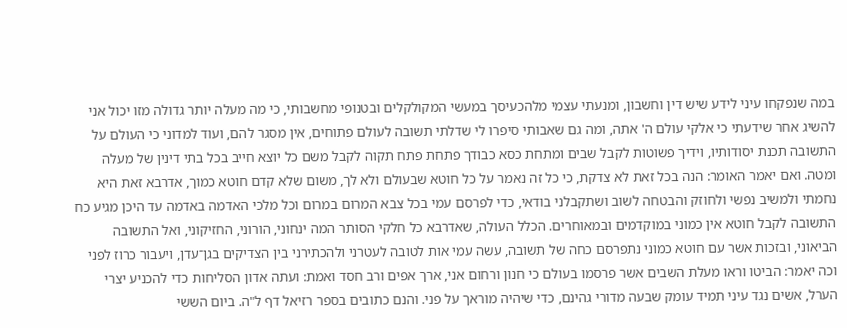במה שנפקחו עיני לידע שיש דין וחשבון, ומנעתי עצמי מלהכעיסך במעשי המקולקלים ובטנופי מחשבותי, כי מה מעלה יותר גדולה מזו יכול אני להשיג אחר שידעתי כי אלקי עולם ה' אתה, ומה גם שאבותי סיפרו לי שדלתי תשובה לעולם פתוחים, אין מסגר להם, ועוד למדוני כי העולם על התשובה תכנת יסודותיו, וידיך פשוטות לקבל שבים ומתחת כסא כבודך פתחת פתח תקוה לקבל משם כל יוצא חייב בכל בתי דינין של מעלה ומטה. ואם יאמר האומר: הנה בכל זאת לא צדקת, כי כל זה נאמר על כל חוטא שבעולם ולא לך, משום שלא קדם חוטא כמוך, אדרבא זאת היא נחמתי ולמשיב נפשי ולחוזק והבטחה לשוב ושתקבלני בודאי, כדי לפרסם עמי בכל צבא המרום במרום וכל מלכי האדמה באדמה עד היכן מגיע כח התשובה לקבל חוטא אין כמוני במוקדמים ובמאוחרים. הכלל העולה, שאדרבא כל חלקי הסותר המה ינחוני, הורוני, החזיקוני, ואל התשובה הביאוני, ובזכות אשר עם חוטא כמוני נתפרסם כחה של תשובה, עשה עמי אות לטובה לעטרני ולהכתירני בין הצדיקים בגן־עדן, ויעבור כרוז לפני וכה יאמר: הביטו וראו מעלת השבים אשר פרסמו בעולם כי חנון ורחום אני, ארך אפים ורב חסד ואמת: ועתה אדון הסליחות כדי להכניע יצרי הערל, אשים נגד עיני תמיד עומק שבעה מדורי גהינם, כדי שיהיה מוראך על פני. והנם כתובים בספר רזיאל דף ל"ה. ביום הששי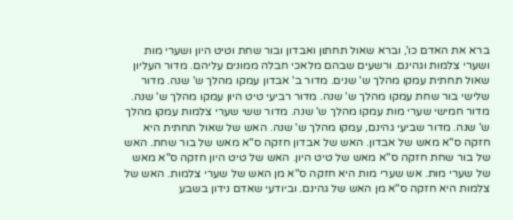ברא את האדם כו', וברא שאול תחתון ואבדון ובור שחת וטיט היון ושערי מות ושערי צלמות וגהינם. ורשעים שבהם מלאכי חבלה ממונים עליהם. מדור העליון שאול תחתית עמקו מהלך ש' שנים. מדור ב' אבדון עמקו מהלך ש' שנה. מדור שלישי בור שחת עמקו מהלך ש' שנה. מדור רביעי טיט היון עמקו מהלך ש' שנה. מדור חמישי שערי מות עמקו מהלך ש' שנה. מדור ששי שערי צלמות עמקו מהלך ש' שנה. מדור שביעי גהינם, עמקו מהלך ש' שנה. האש של שאול תחתית היא חזקה ס"א מאש של אבדון. האש של אבדון חזקה ס"א מאש של בור שחת. האש של בור שחת חזקה ס"א מאש של טיט היון. האש של טיט היון חזקה ס"א מאש של שערי מות. אש שערי מות היא חזקה ס"א מן האש של שערי צלמות. האש של צלמות היא חזקה ס"א מן האש של גהינם. וביודעי שאדם נידון בשבע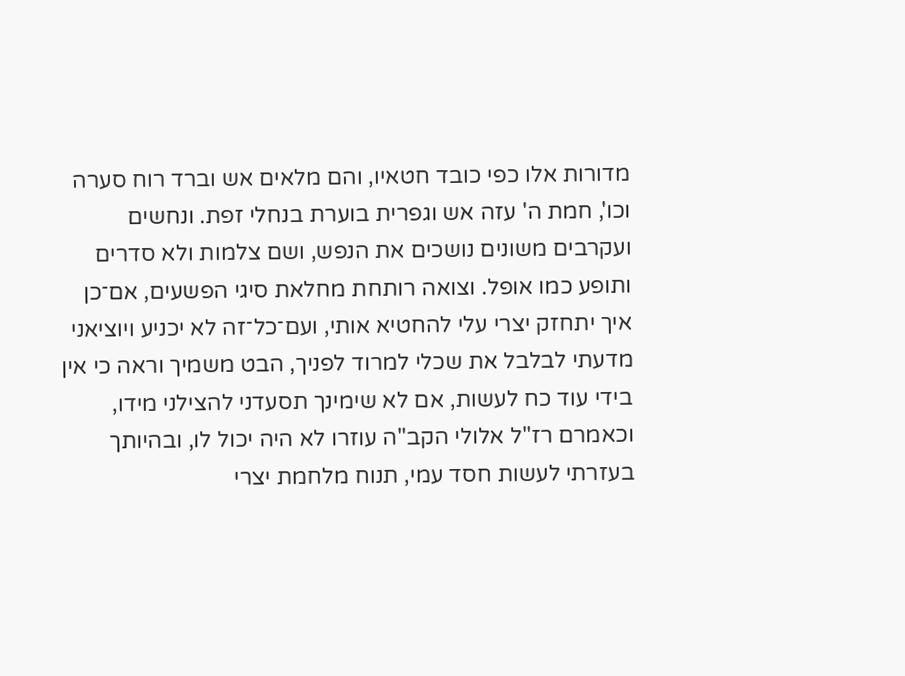מדורות אלו כפי כובד חטאיו, והם מלאים אש וברד רוח סערה וכו', חמת ה' עזה אש וגפרית בוערת בנחלי זפת. ונחשים ועקרבים משונים נושכים את הנפש, ושם צלמות ולא סדרים ותופע כמו אופל. וצואה רותחת מחלאת סיגי הפשעים, אם־כן איך יתחזק יצרי עלי להחטיא אותי, ועם־כל־זה לא יכניע ויוציאני מדעתי לבלבל את שכלי למרוד לפניך, הבט משמיך וראה כי אין בידי עוד כח לעשות, אם לא שימינך תסעדני להצילני מידו, וכאמרם רז"ל אלולי הקב"ה עוזרו לא היה יכול לו, ובהיותך בעזרתי לעשות חסד עמי, תנוח מלחמת יצרי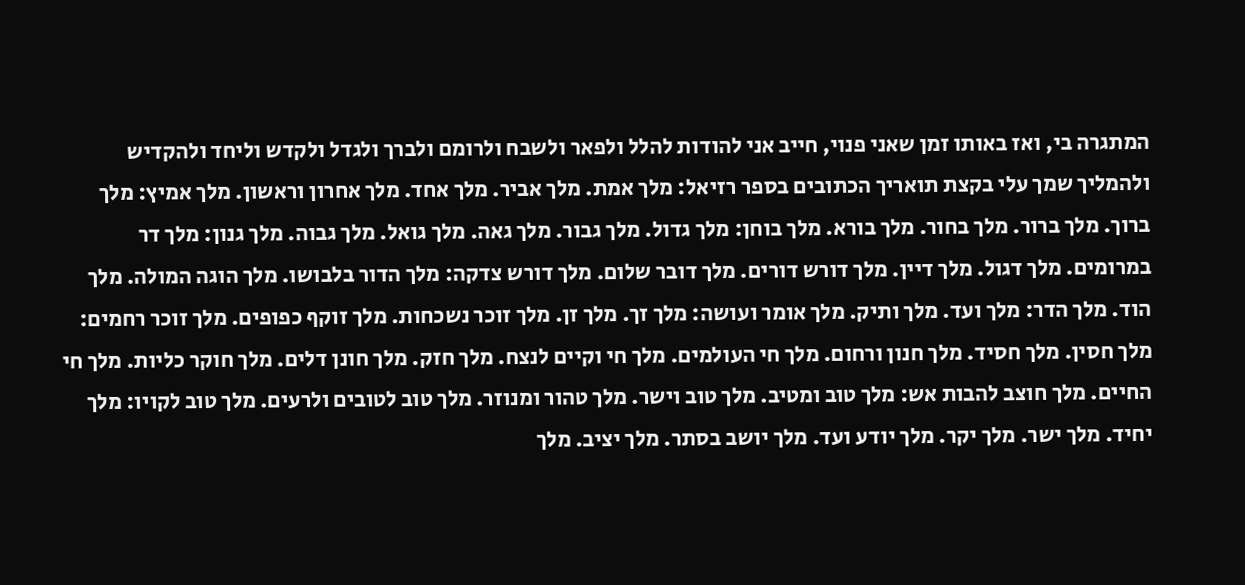המתגרה בי, ואז באותו זמן שאני פנוי, חייב אני להודות להלל ולפאר ולשבח ולרומם ולברך ולגדל ולקדש וליחד ולהקדיש ולהמליך שמך עלי בקצת תואריך הכתובים בספר רזיאל: מלך אמת. מלך אביר. מלך אחד. מלך אחרון וראשון. מלך אמיץ: מלך ברוך. מלך ברור. מלך בחור. מלך בורא. מלך בוחן: מלך גדול. מלך גבור. מלך גאה. מלך גואל. מלך גבוה. מלך גנון: מלך דר במרומים. מלך דגול. מלך דיין. מלך דורש דורים. מלך דובר שלום. מלך דורש צדקה: מלך הדור בלבושו. מלך הוגה המולה. מלך הוד. מלך הדר: מלך ועד. מלך ותיק. מלך אומר ועושה: מלך זך. מלך זן. מלך זוכר נשכחות. מלך זוקף כפופים. מלך זוכר רחמים: מלך חסין. מלך חסיד. מלך חנון ורחום. מלך חי העולמים. מלך חי וקיים לנצח. מלך חזק. מלך חונן דלים. מלך חוקר כליות. מלך חי החיים. מלך חוצב להבות אש: מלך טוב ומטיב. מלך טוב וישר. מלך טהור ומנוזר. מלך טוב לטובים ולרעים. מלך טוב לקויו: מלך יחיד. מלך ישר. מלך יקר. מלך יודע ועד. מלך יושב בסתר. מלך יציב. מלך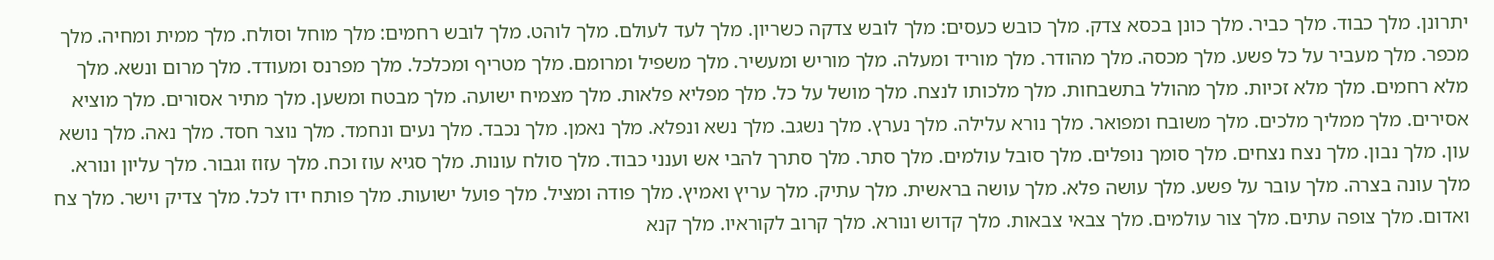יתרונן. מלך כבוד. מלך כביר. מלך כונן בכסא צדק. מלך כובש כעסים: מלך לובש צדקה כשריון. מלך לעד לעולם. מלך לוהט. מלך לובש רחמים: מלך מוחל וסולח. מלך ממית ומחיה. מלך מכפר. מלך מעביר על כל פשע. מלך מכסה. מלך מהודר. מלך מוריד ומעלה. מלך מוריש ומעשיר. מלך משפיל ומרומם. מלך מטריף ומכלכל. מלך מפרנס ומעודד. מלך מרום ונשא. מלך מלא רחמים. מלך מלא זכיות. מלך מהולל בתשבחות. מלך מלכותו לנצח. מלך מושל על כל. מלך מפליא פלאות. מלך מצמיח ישועה. מלך מבטח ומשען. מלך מתיר אסורים. מלך מוציא אסירים. מלך ממליך מלכים. מלך משובח ומפואר. מלך נורא עלילה. מלך נערץ. מלך נשגב. מלך נשא ונפלא. מלך נאמן. מלך נכבד. מלך נעים ונחמד. מלך נוצר חסד. מלך נאה. מלך נושא עון. מלך נבון. מלך נצח נצחים. מלך סומך נופלים. מלך סובל עולמים. מלך סתר. מלך סתרך להבי אש וענני כבוד. מלך סולח עונות. מלך סגיא עוז וכח. מלך עזוז וגבור. מלך עליון ונורא. מלך עונה בצרה. מלך עובר על פשע. מלך עושה פלא. מלך עושה בראשית. מלך עתיק. מלך עריץ ואמיץ. מלך פודה ומציל. מלך פועל ישועות. מלך פותח ידו לכל. מלך צדיק וישר. מלך צח ואדום. מלך צופה עתים. מלך צור עולמים. מלך צבאי צבאות. מלך קדוש ונורא. מלך קרוב לקוראיו. מלך קנא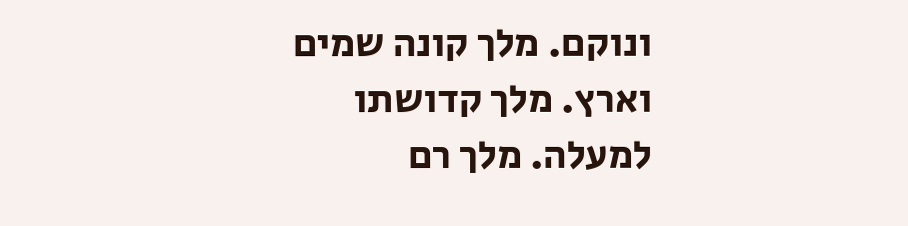ונוקם. מלך קונה שמים וארץ. מלך קדושתו למעלה. מלך רם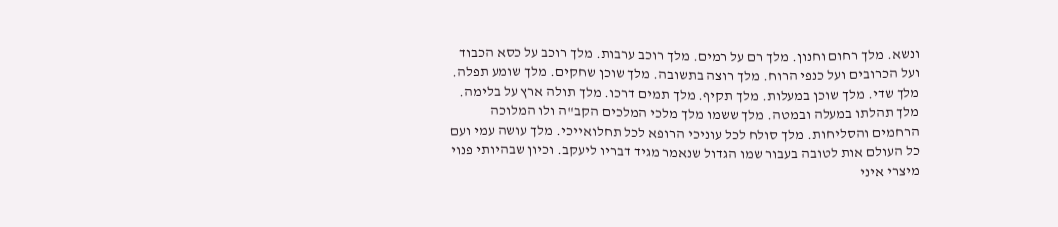ונשא. מלך רחום וחנון. מלך רם על רמים. מלך רוכב ערבות. מלך רוכב על כסא הכבוד ועל הכרובים ועל כנפי הרוח. מלך רוצה בתשובה. מלך שוכן שחקים. מלך שומע תפלה. מלך שדי. מלך שוכן במעלות. מלך תקיף. מלך תמים דרכו. מלך תולה ארץ על בלימה. מלך תהלתו במעלה ובמטה. מלך ששמו מלך מלכי המלכים הקב"ה ולו המלוכה הרחמים והסליחות. מלך סולח לכל עוניכי הרופא לכל תחלואייכי. מלך עושה עמי ועם כל העולם אות לטובה בעבור שמו הגדול שנאמר מגיד דבריו ליעקב. וכיון שבהיותי פנוי מיצרי איני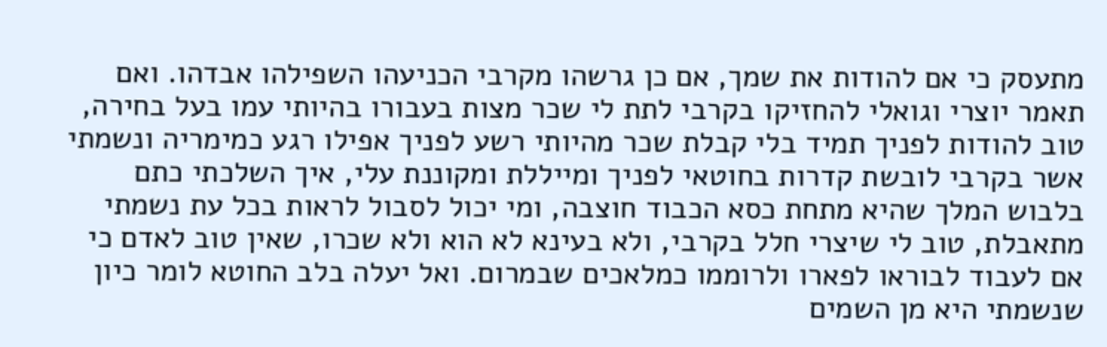מתעסק כי אם להודות את שמך, אם כן גרשהו מקרבי הכניעהו השפילהו אבדהו. ואם תאמר יוצרי וגואלי להחזיקו בקרבי לתת לי שכר מצות בעבורו בהיותי עמו בעל בחירה, טוב להודות לפניך תמיד בלי קבלת שכר מהיותי רשע לפניך אפילו רגע כמימריה ונשמתי אשר בקרבי לובשת קדרות בחוטאי לפניך ומייללת ומקוננת עלי, איך השלכתי כתם בלבוש המלך שהיא מתחת כסא הכבוד חוצבה, ומי יכול לסבול לראות בכל עת נשמתי מתאבלת, טוב לי שיצרי חלל בקרבי, ולא בעינא לא הוא ולא שכרו, שאין טוב לאדם כי אם לעבוד לבוראו לפארו ולרוממו כמלאכים שבמרום. ואל יעלה בלב החוטא לומר כיון שנשמתי היא מן השמים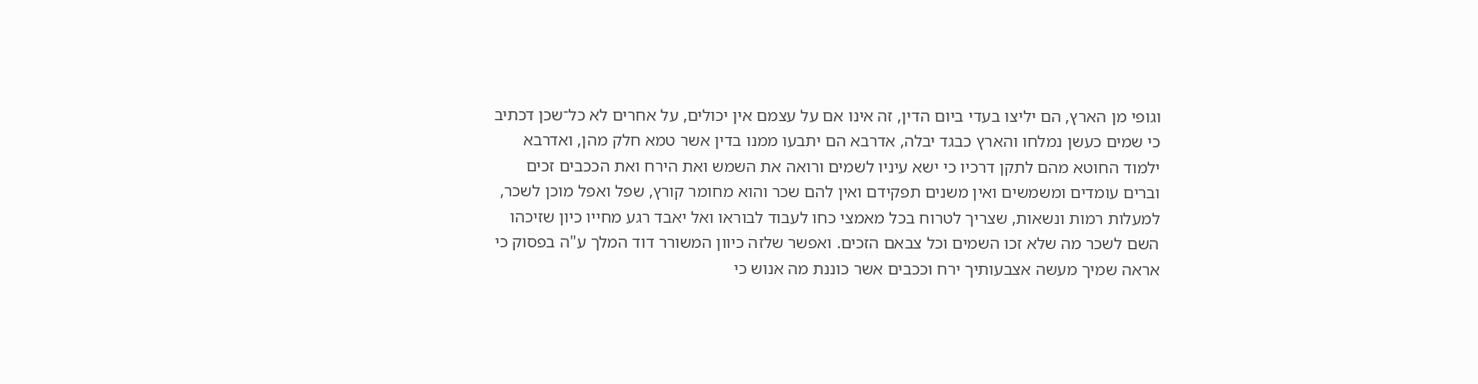וגופי מן הארץ, הם יליצו בעדי ביום הדין, זה אינו אם על עצמם אין יכולים, על אחרים לא כל־שכן דכתיב כי שמים כעשן נמלחו והארץ כבגד יבלה, אדרבא הם יתבעו ממנו בדין אשר טמא חלק מהן, ואדרבא ילמוד החוטא מהם לתקן דרכיו כי ישא עיניו לשמים ורואה את השמש ואת הירח ואת הככבים זכים וברים עומדים ומשמשים ואין משנים תפקידם ואין להם שכר והוא מחומר קורץ, שפל ואפל מוכן לשכר, למעלות רמות ונשאות, שצריך לטרוח בכל מאמצי כחו לעבוד לבוראו ואל יאבד רגע מחייו כיון שזיכהו השם לשכר מה שלא זכו השמים וכל צבאם הזכים. ואפשר שלזה כיוון המשורר דוד המלך ע"ה בפסוק כי אראה שמיך מעשה אצבעותיך ירח וככבים אשר כוננת מה אנוש כי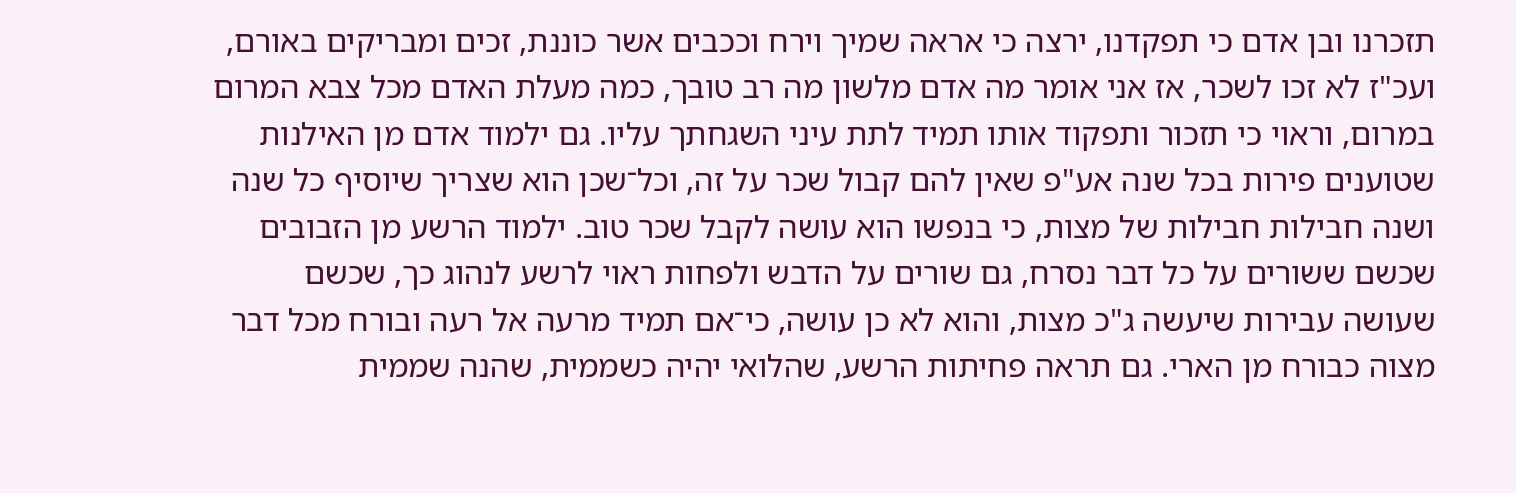תזכרנו ובן אדם כי תפקדנו, ירצה כי אראה שמיך וירח וככבים אשר כוננת, זכים ומבריקים באורם, ועכ"ז לא זכו לשכר, אז אני אומר מה אדם מלשון מה רב טובך, כמה מעלת האדם מכל צבא המרום במרום, וראוי כי תזכור ותפקוד אותו תמיד לתת עיני השגחתך עליו. גם ילמוד אדם מן האילנות שטוענים פירות בכל שנה אע"פ שאין להם קבול שכר על זה, וכל־שכן הוא שצריך שיוסיף כל שנה ושנה חבילות חבילות של מצות, כי בנפשו הוא עושה לקבל שכר טוב. ילמוד הרשע מן הזבובים שכשם ששורים על כל דבר נסרח, גם שורים על הדבש ולפחות ראוי לרשע לנהוג כך, שכשם שעושה עבירות שיעשה ג"כ מצות, והוא לא כן עושה, כי־אם תמיד מרעה אל רעה ובורח מכל דבר מצוה כבורח מן הארי. גם תראה פחיתות הרשע, שהלואי יהיה כשממית, שהנה שממית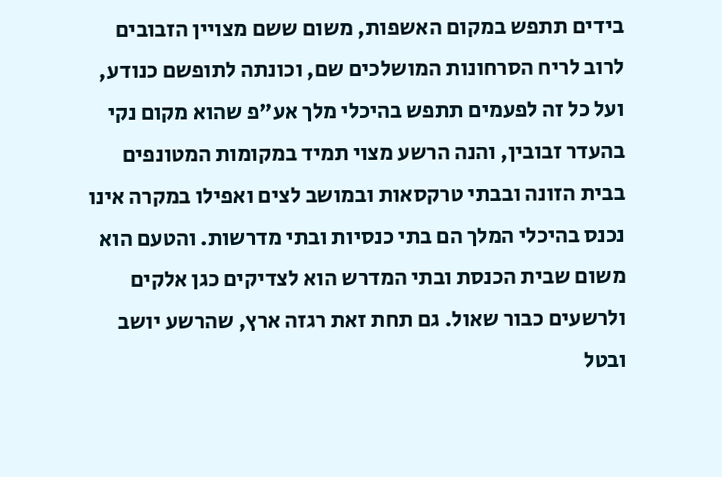בידים תתפש במקום האשפות, משום ששם מצויין הזבובים לרוב לריח הסרחונות המושלכים שם, וכונתה לתופשם כנודע, ועל כל זה לפעמים תתפש בהיכלי מלך אע"פ שהוא מקום נקי בהעדר זבובין, והנה הרשע מצוי תמיד במקומות המטונפים בבית הזונה ובבתי טרקסאות ובמושב לצים ואפילו במקרה אינו נכנס בהיכלי המלך הם בתי כנסיות ובתי מדרשות. והטעם הוא משום שבית הכנסת ובתי המדרש הוא לצדיקים כגן אלקים ולרשעים כבור שאול. גם תחת זאת רגזה ארץ, שהרשע יושב ובטל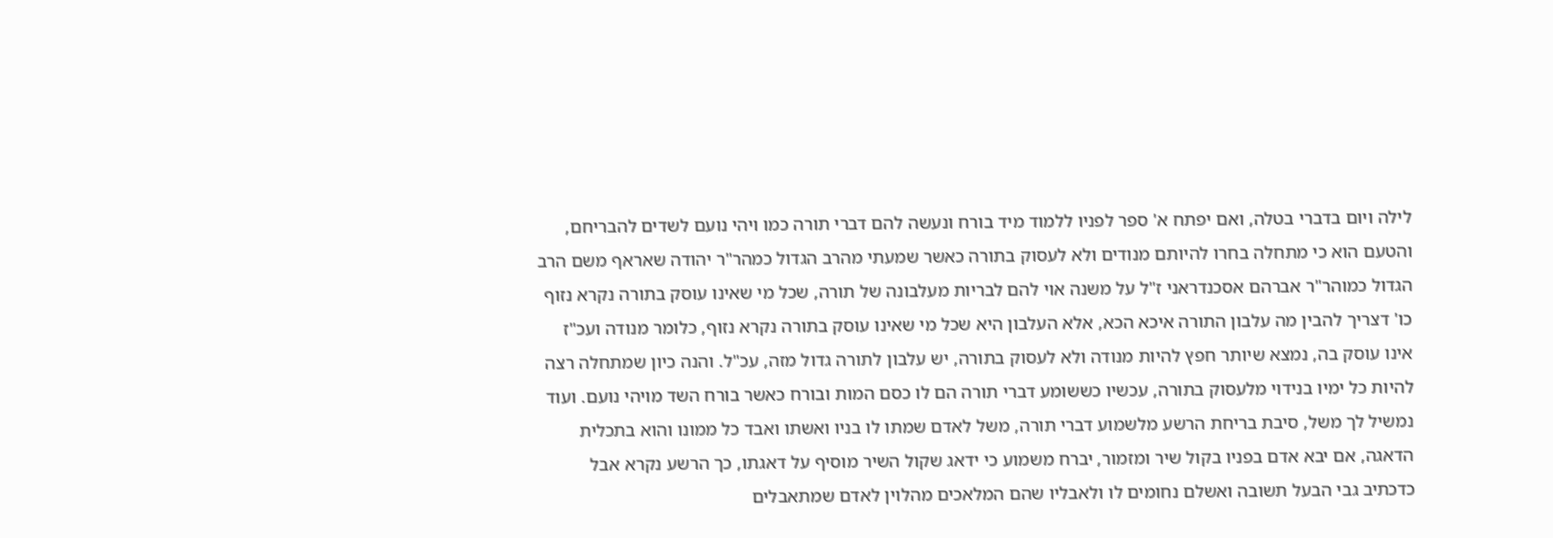לילה ויום בדברי בטלה, ואם יפתח א' ספר לפניו ללמוד מיד בורח ונעשה להם דברי תורה כמו ויהי נועם לשדים להבריחם, והטעם הוא כי מתחלה בחרו להיותם מנודים ולא לעסוק בתורה כאשר שמעתי מהרב הגדול כמהר"ר יהודה שאראף משם הרב הגדול כמוהר"ר אברהם אסכנדראני ז"ל על משנה אוי להם לבריות מעלבונה של תורה, שכל מי שאינו עוסק בתורה נקרא נזוף כו' דצריך להבין מה עלבון התורה איכא הכא, אלא העלבון היא שכל מי שאינו עוסק בתורה נקרא נזוף, כלומר מנודה ועכ"ז אינו עוסק בה, נמצא שיותר חפץ להיות מנודה ולא לעסוק בתורה, יש עלבון לתורה גדול מזה, עכ"ל. והנה כיון שמתחלה רצה להיות כל ימיו בנידוי מלעסוק בתורה, עכשיו כששומע דברי תורה הם לו כסם המות ובורח כאשר בורח השד מויהי נועם. ועוד נמשיל לך משל, סיבת בריחת הרשע מלשמוע דברי תורה, משל לאדם שמתו לו בניו ואשתו ואבד כל ממונו והוא בתכלית הדאגה, אם יבא אדם בפניו בקול שיר ומזמור, יברח משמוע כי ידאג שקול השיר מוסיף על דאגתו, כך הרשע נקרא אבל כדכתיב גבי הבעל תשובה ואשלם נחומים לו ולאבליו שהם המלאכים מהלוין לאדם שמתאבלים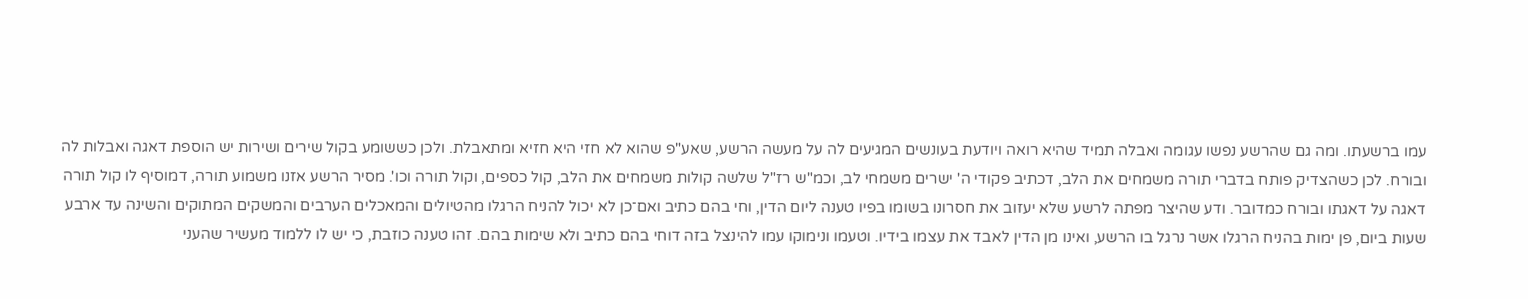עמו ברשעתו. ומה גם שהרשע נפשו עגומה ואבלה תמיד שהיא רואה ויודעת בעונשים המגיעים לה על מעשה הרשע, שאע"פ שהוא לא חזי היא חזיא ומתאבלת. ולכן כששומע בקול שירים ושירות יש הוספת דאגה ואבלות לה ובורח. לכן כשהצדיק פותח בדברי תורה משמחים את הלב, דכתיב פקודי ה' ישרים משמחי לב, וכמ"ש רז"ל שלשה קולות משמחים את הלב, קול כספים, וקול תורה וכו'. מסיר הרשע אזנו משמוע תורה, דמוסיף לו קול תורה דאגה על דאגתו ובורח כמדובר. ודע שהיצר מפתה לרשע שלא יעזוב את חסרונו בשומו בפיו טענה ליום הדין, וחי בהם כתיב ואם־כן לא יכול להניח הרגלו מהטיולים והמאכלים הערבים והמשקים המתוקים והשינה עד ארבע שעות ביום, פן ימות בהניח הרגלו אשר נרגל בו הרשע, ואינו מן הדין לאבד את עצמו בידיו. וטעמו ונימוקו עמו להינצל בזה דוחי בהם כתיב ולא שימות בהם. זהו טענה כוזבת, כי יש לו ללמוד מעשיר שהעני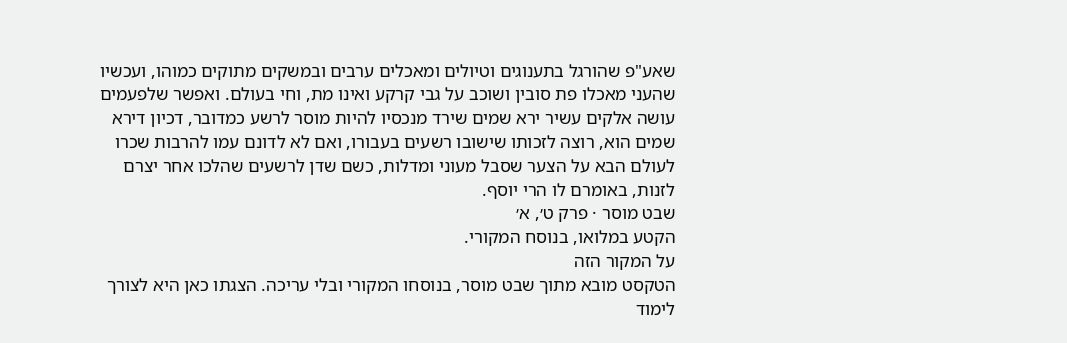שאע"פ שהורגל בתענוגים וטיולים ומאכלים ערבים ובמשקים מתוקים כמוהו, ועכשיו שהעני מאכלו פת סובין ושוכב על גבי קרקע ואינו מת, וחי בעולם. ואפשר שלפעמים עושה אלקים עשיר ירא שמים שירד מנכסיו להיות מוסר לרשע כמדובר, דכיון דירא שמים הוא, רוצה לזכותו שישובו רשעים בעבורו, ואם לא לדונם עמו להרבות שכרו לעולם הבא על הצער שסבל מעוני ומדלות, כשם שדן לרשעים שהלכו אחר יצרם לזנות, באומרם לו הרי יוסף.
שבט מוסר · פרק ט׳, א׳
הקטע במלואו, בנוסח המקורי.
על המקור הזה
הטקסט מובא מתוך שבט מוסר, בנוסחו המקורי ובלי עריכה. הצגתו כאן היא לצורך לימוד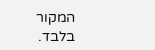המקור בלבד.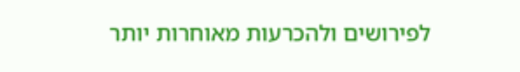לפירושים ולהכרעות מאוחרות יותר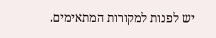יש לפנות למקורות המתאימים.